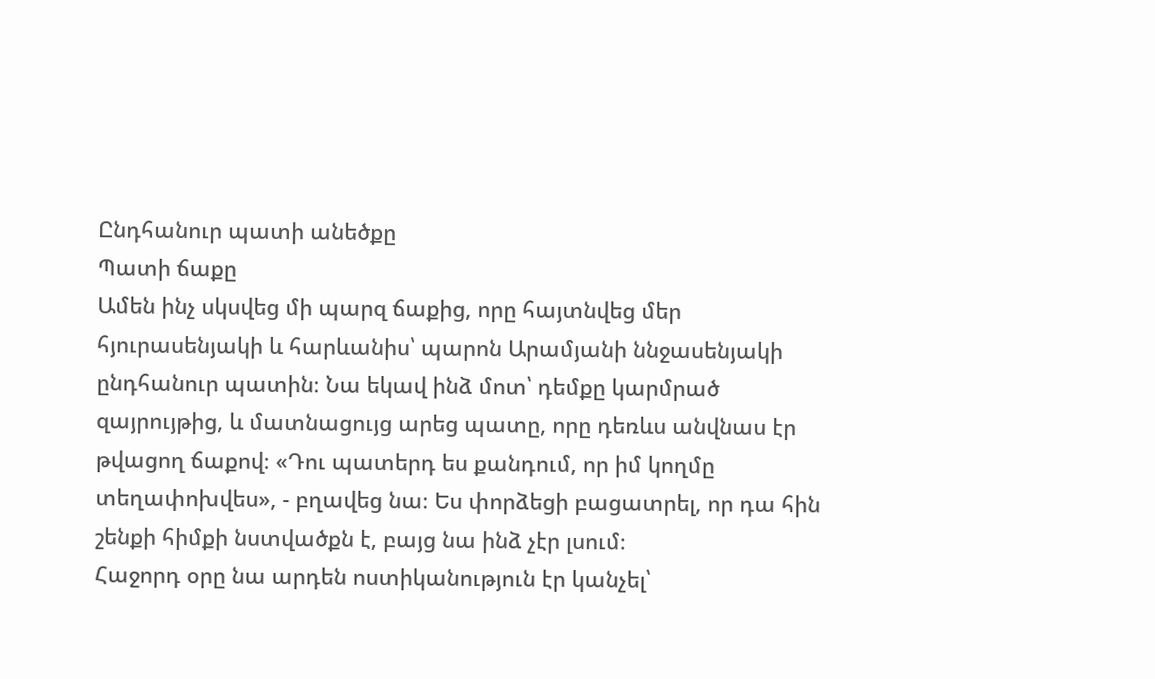Ընդհանուր պատի անեծքը
Պատի ճաքը
Ամեն ինչ սկսվեց մի պարզ ճաքից, որը հայտնվեց մեր հյուրասենյակի և հարևանիս՝ պարոն Արամյանի ննջասենյակի ընդհանուր պատին։ Նա եկավ ինձ մոտ՝ դեմքը կարմրած զայրույթից, և մատնացույց արեց պատը, որը դեռևս անվնաս էր թվացող ճաքով։ «Դու պատերդ ես քանդում, որ իմ կողմը տեղափոխվես», - բղավեց նա։ Ես փորձեցի բացատրել, որ դա հին շենքի հիմքի նստվածքն է, բայց նա ինձ չէր լսում։
Հաջորդ օրը նա արդեն ոստիկանություն էր կանչել՝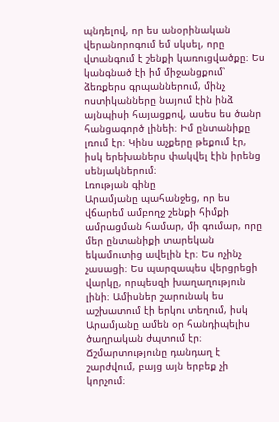պնդելով, որ ես անօրինական վերանորոգում եմ սկսել, որը վտանգում է շենքի կառուցվածքը։ Ես կանգնած էի իմ միջանցքում՝ ձեռքերս գրպաններում, մինչ ոստիկանները նայում էին ինձ այնպիսի հայացքով, ասես ես ծանր հանցագործ լինեի։ Իմ ընտանիքը լռում էր։ Կինս աչքերը թեքում էր, իսկ երեխաներս փակվել էին իրենց սենյակներում։
Լռության գինը
Արամյանը պահանջեց, որ ես վճարեմ ամբողջ շենքի հիմքի ամրացման համար, մի գումար, որը մեր ընտանիքի տարեկան եկամուտից ավելին էր։ Ես ոչինչ չասացի։ Ես պարզապես վերցրեցի վարկը, որպեսզի խաղաղություն լինի։ Ամիսներ շարունակ ես աշխատում էի երկու տեղում, իսկ Արամյանը ամեն օր հանդիպելիս ծաղրական ժպտում էր։
Ճշմարտությունը դանդաղ է շարժվում, բայց այն երբեք չի կորչում։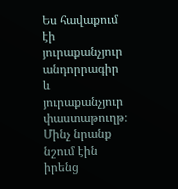Ես հավաքում էի յուրաքանչյուր անդորրագիր և յուրաքանչյուր փաստաթուղթ։ Մինչ նրանք նշում էին իրենց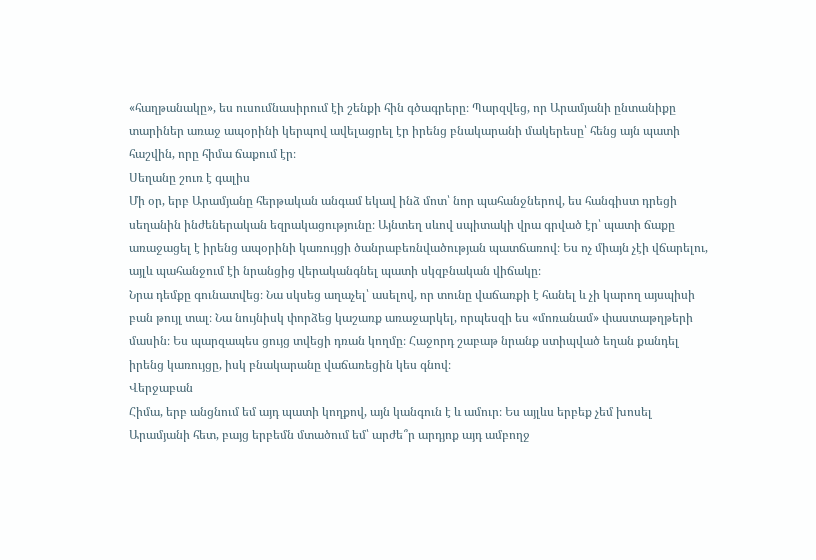«հաղթանակը», ես ուսումնասիրում էի շենքի հին գծագրերը։ Պարզվեց, որ Արամյանի ընտանիքը տարիներ առաջ ապօրինի կերպով ավելացրել էր իրենց բնակարանի մակերեսը՝ հենց այն պատի հաշվին, որը հիմա ճաքում էր։
Սեղանը շուռ է գալիս
Մի օր, երբ Արամյանը հերթական անգամ եկավ ինձ մոտ՝ նոր պահանջներով, ես հանգիստ դրեցի սեղանին ինժեներական եզրակացությունը։ Այնտեղ սևով սպիտակի վրա գրված էր՝ պատի ճաքը առաջացել է իրենց ապօրինի կառույցի ծանրաբեռնվածության պատճառով։ Ես ոչ միայն չէի վճարելու, այլև պահանջում էի նրանցից վերականգնել պատի սկզբնական վիճակը։
Նրա դեմքը գունատվեց։ Նա սկսեց աղաչել՝ ասելով, որ տունը վաճառքի է հանել և չի կարող այսպիսի բան թույլ տալ։ Նա նույնիսկ փորձեց կաշառք առաջարկել, որպեսզի ես «մոռանամ» փաստաթղթերի մասին։ Ես պարզապես ցույց տվեցի դռան կողմը։ Հաջորդ շաբաթ նրանք ստիպված եղան քանդել իրենց կառույցը, իսկ բնակարանը վաճառեցին կես գնով։
Վերջաբան
Հիմա, երբ անցնում եմ այդ պատի կողքով, այն կանգուն է և ամուր։ Ես այլևս երբեք չեմ խոսել Արամյանի հետ, բայց երբեմն մտածում եմ՝ արժե՞ր արդյոք այդ ամբողջ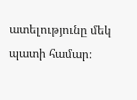ատելությունը մեկ պատի համար։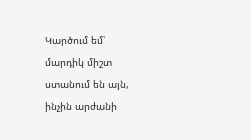Կարծում եմ՝ մարդիկ միշտ ստանում են այն, ինչին արժանի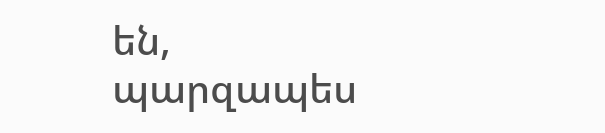են, պարզապես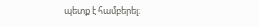պետք է համբերել։